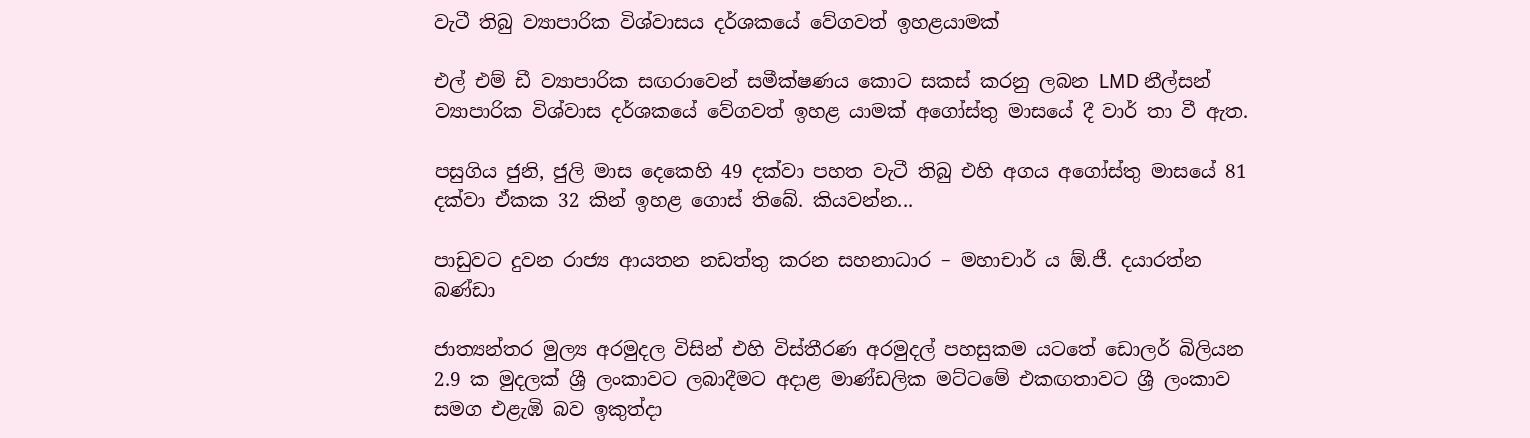වැටී තිබු ව්‍යාපාරික විශ්වාසය දර්ශකයේ වේගවත් ඉහළයාමක්

එල් එම් ඩී ව්‍යාපාරික සඟරාවෙන් සමීක්ෂණය කොට සකස් කරනු ලබන LMD නීල්සන් ව්‍යාපාරික විශ්වාස දර්ශකයේ වේගවත් ඉහළ යාමක් අගෝස්තු මාසයේ දී වාර් තා වී ඇත.

පසුගිය ජුනි, ජුලි මාස දෙකෙහි 49 දක්වා පහත වැටී තිබු එහි අගය අගෝස්තු මාසයේ 81 දක්වා ඒකක 32 කින් ඉහළ ගොස් තිබේ. කියවන්න...

පාඩුවට දුවන රාජ්‍ය ආයතන නඩත්තු කරන සහනාධාර – මහාචාර් ය ඕ.ජී. දයාරත්න බණ්ඩා

ජාත්‍යන්තර මුල්‍ය අරමුදල විසින් එහි විස්තීරණ අරමුදල් පහසුකම යටතේ ඩොලර් බිලියන 2.9 ක මුදලක් ශ්‍රී ලංකාවට ලබාදීමට අදාළ මාණ්ඩලික මට්ටමේ එකඟතාවට ශ්‍රී ලංකාව සමග එළැඹි බව ඉකුත්දා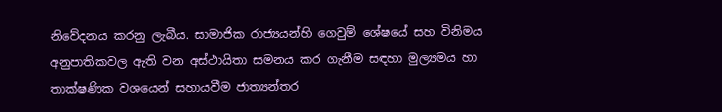නිවේදනය කරනු ලැබීය. සාමාජික රාජ්‍යයන්හි ගෙවුම් ශේෂයේ සහ විනිමය අනුපාතිකවල ඇති වන අස්ථායිතා සමනය කර ගැනීම සඳහා මුල්‍යමය හා තාක්ෂණික වශයෙන් සහායවීම ජාත්‍යන්තර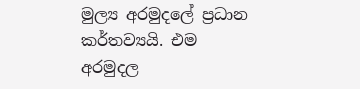මුල්‍ය අරමුදලේ ප්‍රධාන කර්තව්‍යයි. එම අරමුදල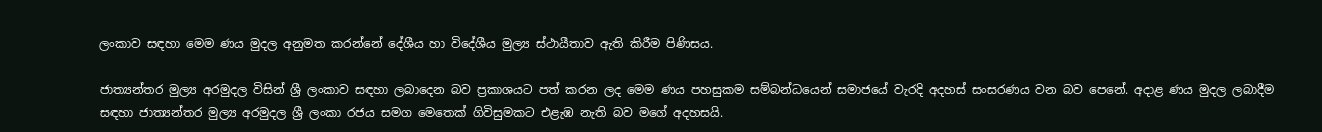ලංකාව සඳහා මෙම ණය මුදල අනුමත කරන්නේ දේශීය හා විදේශීය මුල්‍ය ස්ථායීතාව ඇති කිරීම පිණිසය.

ජාත්‍යන්තර මුල්‍ය අරමුදල විසින් ශ්‍රී ලංකාව සඳහා ලබාදෙන බව ප්‍රකාශයට පත් කරන ලද මෙම ණය පහසුකම සම්බන්ධයෙන් සමාජයේ වැරදි අදහස් සංසරණය වන බව පෙනේ. අදාළ ණය මුදල ලබාදීම සඳහා ජාත්‍යන්තර මුල්‍ය අරමුදල ශ්‍රී ලංකා රජය සමග මෙතෙක් ගිවිසුමකට එළැඹ නැති බව මගේ අදහසයි.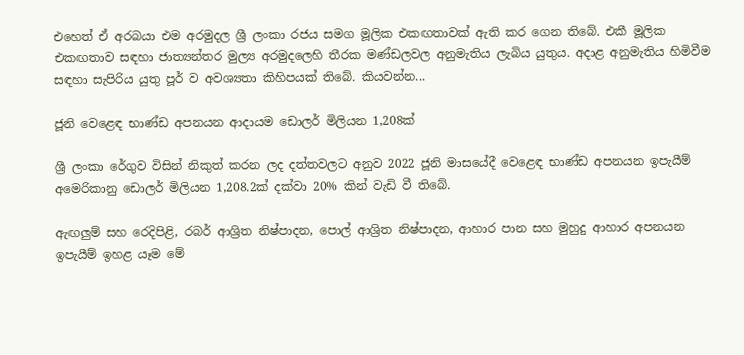එහෙත් ඒ අරබයා එම අරමුදල ශ්‍රී ලංකා රජය සමග මූලික එකඟතාවක් ඇති කර ගෙන තිබේ. එකී මූලික එකඟතාව සඳහා ජාත්‍යන්තර මුල්‍ය අරමුදලෙහි තීරක මණ්ඩලවල අනුමැතිය ලැබිය යුතුය. අදාළ අනුමැතිය හිමිවීම සඳහා සැපිරිය යුතු පූර් ව අවශ්‍යතා කිහිපයක් තිබේ. කියවන්න...

ජූනි වෙළෙඳ භාණ්ඩ අපනයන ආදායම ඩොලර් මිලියන 1,208ක්

ශ්‍රී ලංකා රේගුව විසින් නිකුත් කරන ලද දත්තවලට අනුව 2022 ජූනි මාසයේදී වෙළෙඳ භාණ්ඩ අපනයන ඉපැයීම් අමෙරිකානු ඩොලර් මිලියන 1,208.2ක් දක්වා 20% කින් වැඩි වී තිබේ.

ඇඟලුම් සහ රෙදිපිළි, රබර් ආශ්‍රිත නිෂ්පාදන, පොල් ආශ්‍රිත නිෂ්පාදන, ආහාර පාන සහ මුහුදු ආහාර අපනයන ඉපැයීම් ඉහළ යෑම මේ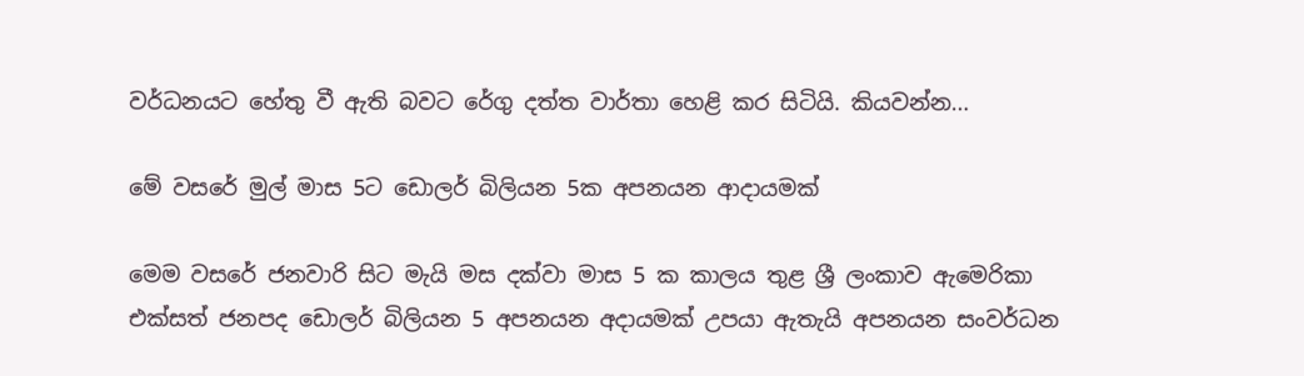වර්ධනයට හේතු වී ඇති බවට රේගු දත්ත වාර්තා හෙළි කර සිටියි. කියවන්න...

මේ වසරේ මුල් මාස 5ට ඩොලර් බිලියන 5ක අපනයන ආදායමක්

මෙම වසරේ ජනවාරි සිට මැයි මස දක්වා මාස 5 ක කාලය තුළ ශ්‍රී ලංකාව ඇමෙරිකා එක්සත් ජනපද ඩොලර් බිලියන 5 අපනයන අදායමක් උපයා ඇතැයි අපනයන සංවර්ධන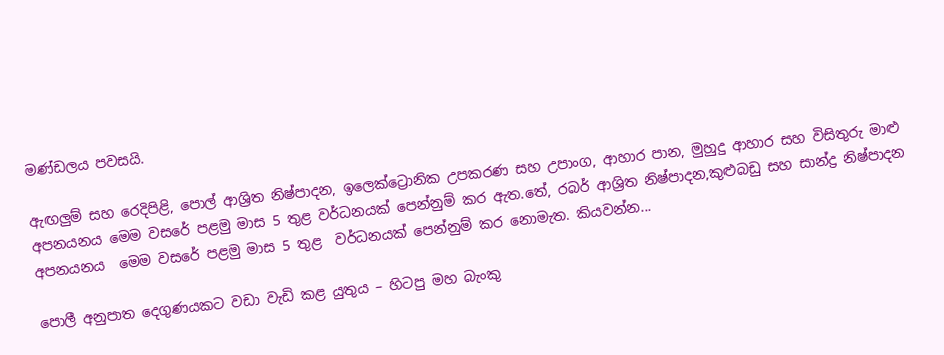මණ්ඩලය පවසයි.

ඇඟලුම් සහ රෙදිපිළි, පොල් ආශ්‍රිත නිෂ්පාදන, ඉලෙක්ට්‍රොනික උපකරණ සහ උපාංග, ආහාර පාන, මුහුදු ආහාර සහ විසිතුරු මාළු අපනයනය මෙම වසරේ පළමු මාස 5 තුළ වර්ධනයක් පෙන්නුම් කර ඇත.තේ, රබර් ආශ්‍රිත නිෂ්පාදන,කුළුබඩු සහ සාන්ද්‍ර නිෂ්පාදන අපනයනය  මෙම වසරේ පළමු මාස 5 තුළ  වර්ධනයක් පෙන්නුම් කර නොමැත. කියවන්න...

පොලී අනුපාත දෙගුණයකට වඩා වැඩි කළ යුතුය – හිටපු මහ බැංකු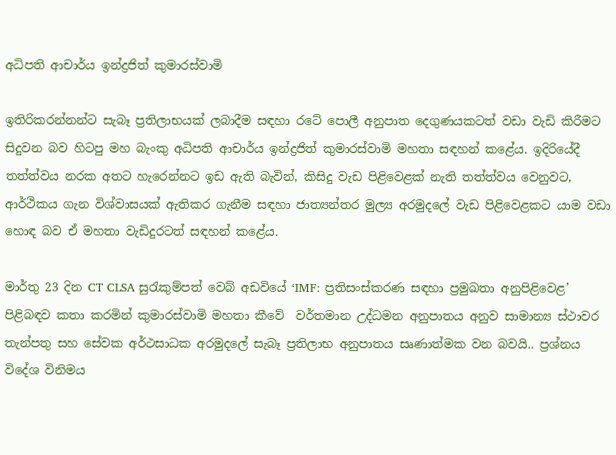අධිපති ආචාර්ය ඉන්ද්‍රජිත් කුමාරස්වාමි

ඉතිරිකරන්නන්ට සැබෑ ප්‍රතිලාභයක් ලබාදීම සඳහා රටේ පොලී අනුපාත දෙගුණයකටත් වඩා වැඩි කිරීමට සිදුවන බව හිටපු මහ බැංකු අධිපති ආචාර්ය ඉන්ද්‍රජිත් කුමාරස්වාමි මහතා සඳහන් කළේය. ඉදිරියේදී තත්ත්වය නරක අතට හැරෙන්නට ඉඩ ඇති බැවින්, කිසිදු වැඩ පිළිවෙළක් නැති තත්ත්වය වෙනුවට, ආර්ථිකය ගැන විශ්වාසයක් ඇතිකර ගැනීම සඳහා ජාත්‍යන්තර මුල්‍ය අරමුදලේ වැඩ පිළිවෙළකට යාම වඩා හොඳ බව ඒ මහතා වැඩිදුරටත් සඳහන් කළේය.

මාර්තු 23 දින CT CLSA සුරැකුම්පත් වෙබ් අඩවියේ ‘IMF: ප්‍රතිසංස්කරණ සඳහා ප්‍රමුඛතා අනුපිළිවෙළ’ පිළිබඳව කතා කරමින් කුමාරස්වාමි මහතා කීවේ  වර්තමාන උද්ධමන අනුපාතය අනුව සාමාන්‍ය ස්ථාවර තැන්පතු සහ සේවක අර්ථසාධක අරමුදලේ සැබෑ ප්‍රතිලාභ අනුපාතය සෘණාත්මක වන බවයි.. ප්‍රශ්නය විදේශ විනිමය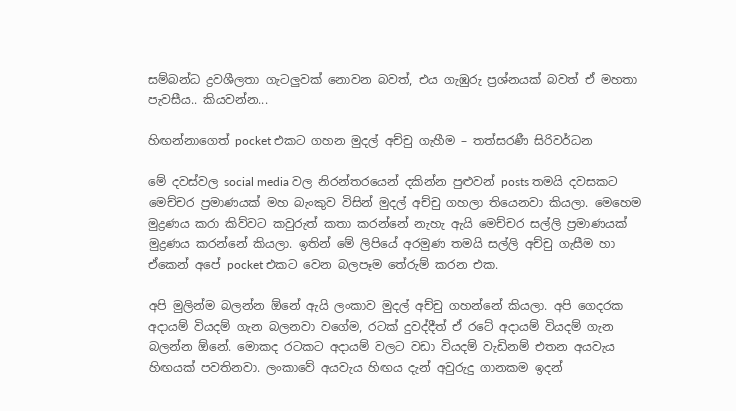සම්බන්ධ ද්‍රවශීලතා ගැටලුවක් නොවන බවත්, එය ගැඹුරු ප්‍රශ්නයක් බවත් ඒ මහතා පැවසීය.. කියවන්න...

හිඟන්නාගෙත් pocket එකට ගහන මුදල් අච්චු ගැහීම – තත්සරණී සිරිවර්ධන

මේ දවස්වල social media වල නිරන්තරයෙන් දකින්න පුළුවන් posts තමයි දවසකට මෙච්චර ප්‍රමාණයක් මහ බැංකුව විසින් මුදල් අච්චු ගහලා තියෙනවා කියලා. මෙහෙම මුද්‍රණය කරා කිව්වට කවුරුත් කතා කරන්නේ නැහැ ඇයි මෙච්චර සල්ලි ප්‍රමාණයක් මුද්‍රණය කරන්නේ කියලා. ඉතින් මේ ලිපියේ අරමුණ තමයි සල්ලි අච්චු ගැසීම හා ඒකෙන් අපේ pocket එකට වෙන බලපෑම තේරුම් කරන එක.

අපි මුලින්ම බලන්න ඕනේ ඇයි ලංකාව මුදල් අච්චු ගහන්නේ කියලා. අපි ගෙදරක අදායම් වියදම් ගැන බලනවා වගේම, රටක් දුවද්දීත් ඒ රටේ අදායම් වියදම් ගැන බලන්න ඕනේ. මොකද රටකට අදායම් වලට වඩා වියදම් වැඩිනම් එතන අයවැය හිඟයක් පවතිනවා. ලංකාවේ අයවැය හිඟය දැන් අවුරුදු ගානකම ඉදන්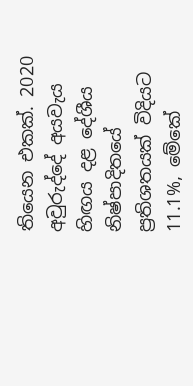තියෙන එකක්. 2020 අවුරුද්දේ අයවැය හිඟය දළ දේශීය නිෂ්පාදිතයේ ප්‍රතිශතයක් විදියට 11.1%, මේකේ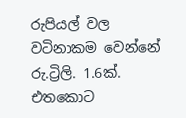රුපියල් වල වටිනාකම වෙන්නේ රු.ට්‍රිලි. 1.6ක්. එතකොට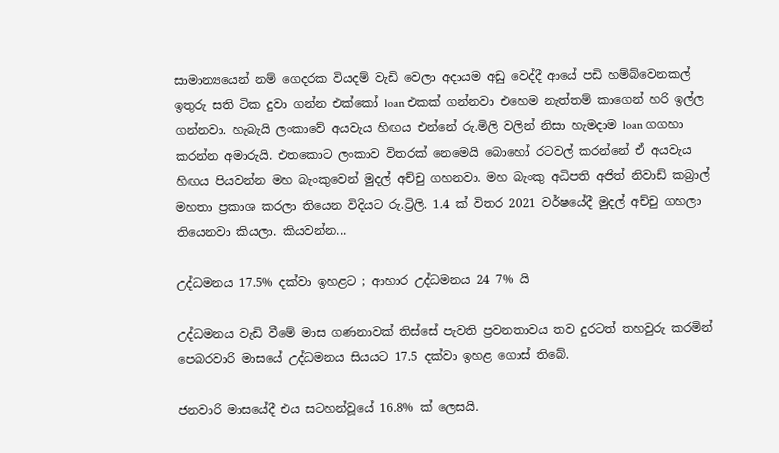සාමාන්‍යයෙන් නම් ගෙදරක වියදම් වැඩි වෙලා අදායම අඩු වෙද්දී ආයේ පඩි හම්බ්වෙනකල් ඉතුරු සති ටික දුවා ගන්න එක්කෝ loan එකක් ගන්නවා එහෙම නැත්තම් කාගෙන් හරි ඉල්ල ගන්නවා. හැබැයි ලංකාවේ අයවැය හිඟය එන්නේ රු.මිලි වලින් නිසා හැමදාම loan ගගහා කරන්න අමාරුයි. එතකොට ලංකාව විතරක් නෙමෙයි බොහෝ රටවල් කරන්නේ ඒ අයවැය හිඟය පියවන්න මහ බැංකුවෙන් මුදල් අච්චු ගහනවා. මහ බැංකු අධිපති අජිත් නිවාඩ් කබ්‍රාල් මහතා ප්‍රකාශ කරලා තියෙන විදියට රු.ට්‍රිලි. 1.4 ක් විතර 2021 වර්ෂයේදී මුදල් අච්චු ගහලා තියෙනවා කියලා. කියවන්න...

උද්ධමනය 17.5% දක්වා ඉහළට ; ආහාර උද්ධමනය 24 7% යි

උද්ධමනය වැඩි වීමේ මාස ගණනාවක් තිස්සේ පැවති ප්‍රවනතාවය තව දුරටත් තහවුරු කරමින් පෙබරවාරි මාසයේ උද්ධමනය සියයට 17.5 දක්වා ඉහළ ගොස් තිබේ.

ජනවාරි මාසයේදී එය සටහන්වූයේ 16.8% ක් ලෙසයි.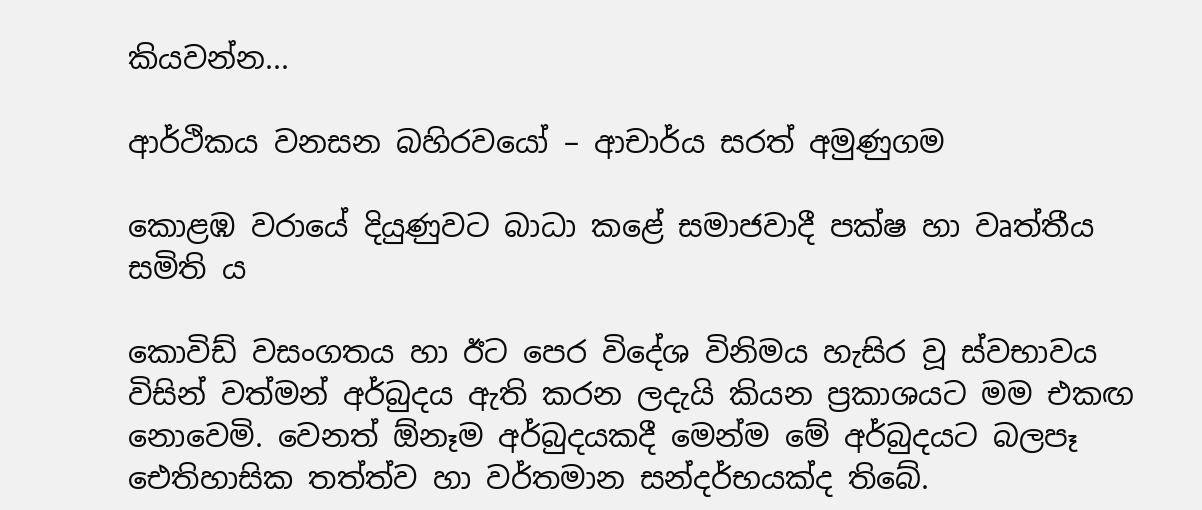කියවන්න...

ආර්ථිකය වනසන බහිරවයෝ – ආචාර්ය සරත් අමුණුගම

කොළඹ වරායේ දියුණුවට බාධා කළේ සමාජවාදී පක්ෂ හා වෘත්තීය සමිති ය

කොවිඩ් වසංගතය හා ඊට පෙර විදේශ විනිමය හැසිර වූ ස්වභාවය විසින් වත්මන් අර්බුදය ඇති කරන ලදැයි කියන ප්‍රකාශයට මම එකඟ නොවෙමි. වෙනත් ඕනෑම අර්බුදයකදී මෙන්ම මේ අර්බුදයට බලපෑ ඓතිහාසික තත්ත්ව හා වර්තමාන සන්දර්භයක්ද තිබේ.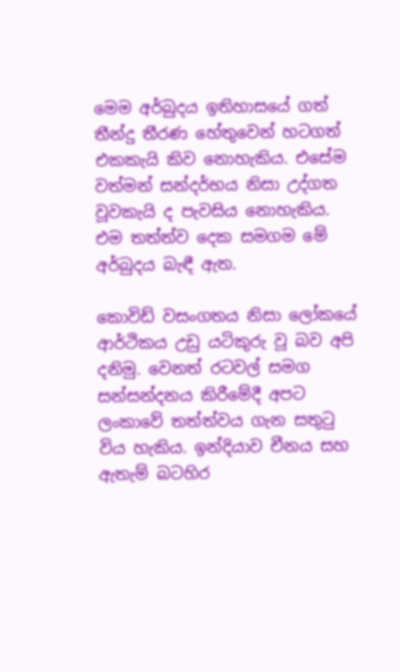මෙම අර්බුදය ඉතිහාසයේ ගත් තීන්දු තීරණ හේතුවෙන් හටගත් එකකැයි කිව නොහැකිය. එසේම වත්මන් සන්දර්භය නිසා උද්ගත වූවකැයි ද පැවසිය නොහැකිය. එම තත්ත්ව දෙක සමගම මේ අර්බුදය බැඳී ඇත.

කොවිඩ් වසංගතය නිසා ලෝකයේ ආර්ථිකය උඩු යටිකුරු වූ බව අපි දනිමු. වෙනත් රටවල් සමග සන්සන්දනය කිරීමේදී අපට ලංකාවේ තත්ත්වය ගැන සතුටු විය හැකිය. ඉන්දියාව චීනය සහ ඇතැම් බටහිර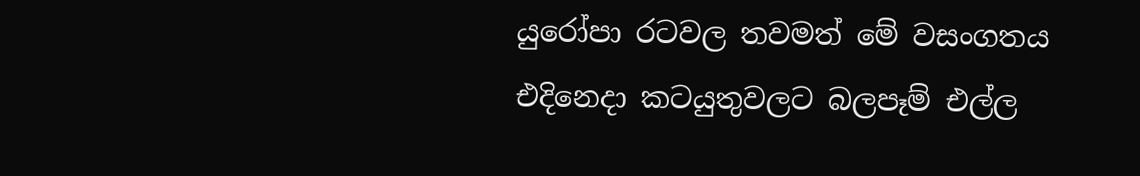යුරෝපා රටවල තවමත් මේ වසංගතය එදිනෙදා කටයුතුවලට බලපෑම් එල්ල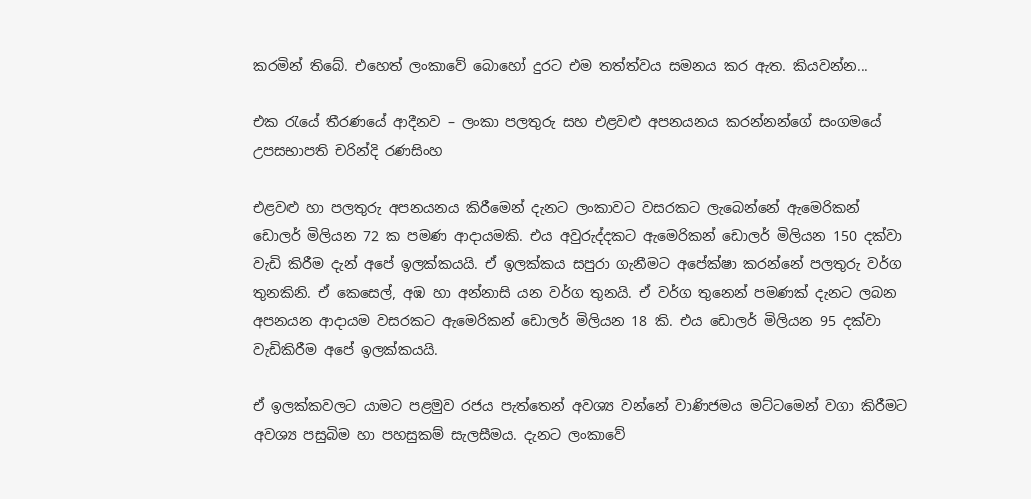කරමින් තිබේ. එහෙත් ලංකාවේ බොහෝ දුරට එම තත්ත්වය සමනය කර ඇත. කියවන්න...

එක රැයේ තීරණයේ ආදීනව – ලංකා පලතුරු සහ එළවළු අපනයනය කරන්නන්ගේ සංගමයේ උපසභාපති චරින්දි රණසිංහ

එළවළු හා පලතුරු අපනයනය කිරීමෙන් දැනට ලංකාවට වසරකට ලැබෙන්නේ ඇමෙරිකන් ඩොලර් මිලියන 72 ක පමණ ආදායමකි. එය අවුරුද්දකට ඇමෙරිකන් ඩොලර් මිලියන 150 දක්වා වැඩි කිරීම දැන් අපේ ඉලක්කයයි. ඒ ඉලක්කය සපුරා ගැනීමට අපේක්ෂා කරන්නේ පලතුරු වර්ග තුනකිනි. ඒ කෙසෙල්, අඹ හා අන්නාසි යන වර්ග තුනයි. ඒ වර්ග තුනෙන් පමණක් දැනට ලබන අපනයන ආදායම වසරකට ඇමෙරිකන් ඩොලර් මිලියන 18 කි. එය ඩොලර් මිලියන 95 දක්වා වැඩිකිරීම අපේ ඉලක්කයයි.

ඒ ඉලක්කවලට යාමට පළමුව රජය පැත්තෙන් අවශ්‍ය වන්නේ වාණිජමය මට්ටමෙන් වගා කිරීමට අවශ්‍ය පසුබිම හා පහසුකම් සැලසීමය. දැනට ලංකාවේ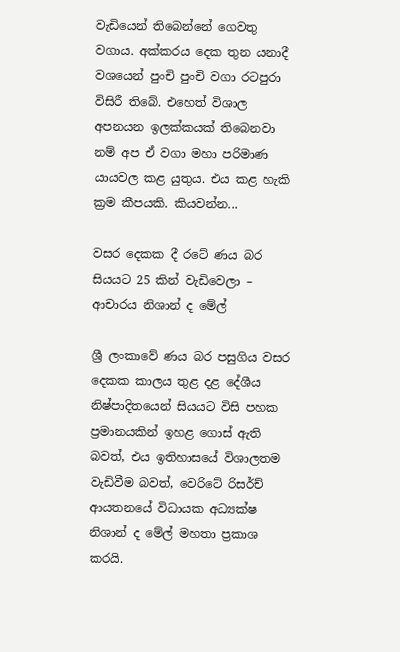වැඩියෙන් තිබෙන්නේ ගෙවතු වගාය. අක්කරය දෙක තුන යනාදී වශයෙන් පුංචි පුංචි වගා රටපුරා විසිරී තිබේ. එහෙත් විශාල අපනයන ඉලක්කයක් තිබෙනවා නම් අප ඒ වගා මහා පරිමාණ යායවල කළ යුතුය. එය කළ හැකි ක්‍රම කීපයකි. කියවන්න...

වසර දෙකක දී රටේ ණය බර සියයට 25 කින් වැඩිවෙලා – ආචාරය නිශාන් ද මේල්

ශ්‍රී ලංකාවේ ණය බර පසුගිය වසර දෙකක කාලය තුළ දළ දේශීය නිෂ්පාදිතයෙන් සියයට විසි පහක ප්‍රමානයකින් ඉහළ ගොස් ඇති බවත්, එය ඉතිහාසයේ විශාලතම වැඩිවීම බවත්, වෙරිටේ රිසර්ච් ආයතනයේ විධායක අධ්‍යක්ෂ නිශාන් ද මේල් මහතා ප්‍රකාශ කරයි.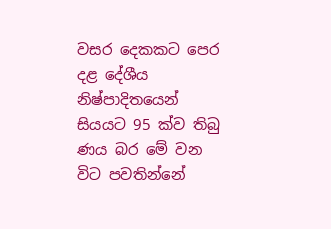වසර දෙකකට පෙර දළ දේශීය නිෂ්පාදිතයෙන් සියයට 95 ක්ව තිබු ණය බර මේ වන විට පවතින්නේ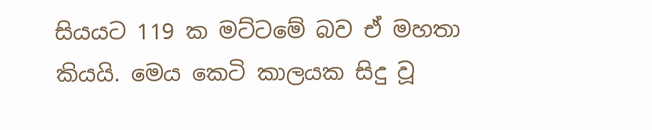සියයට 119 ක මට්ටමේ බව ඒ මහතා කියයි. මෙය කෙටි කාලයක සිදු වූ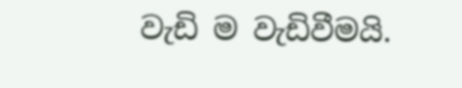වැඩි ම වැඩිවීමයි.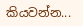කියවන්න...